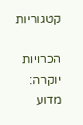קטגוריות

הכרויות יוקרה: מדוע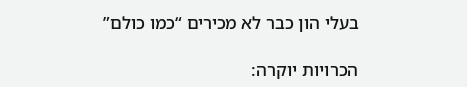בעלי הון כבר לא מכירים “כמו כולם”

הכרויות יוקרה: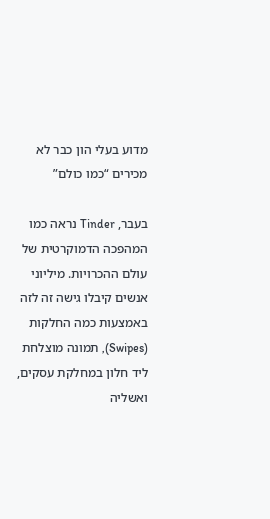מדוע בעלי הון כבר לא מכירים “כמו כולם”

בעבר, Tinder נראה כמו המהפכה הדמוקרטית של עולם ההכרויות. מיליוני אנשים קיבלו גישה זה לזה באמצעות כמה החלקות (Swipes), תמונה מוצלחת ליד חלון במחלקת עסקים, ואשליה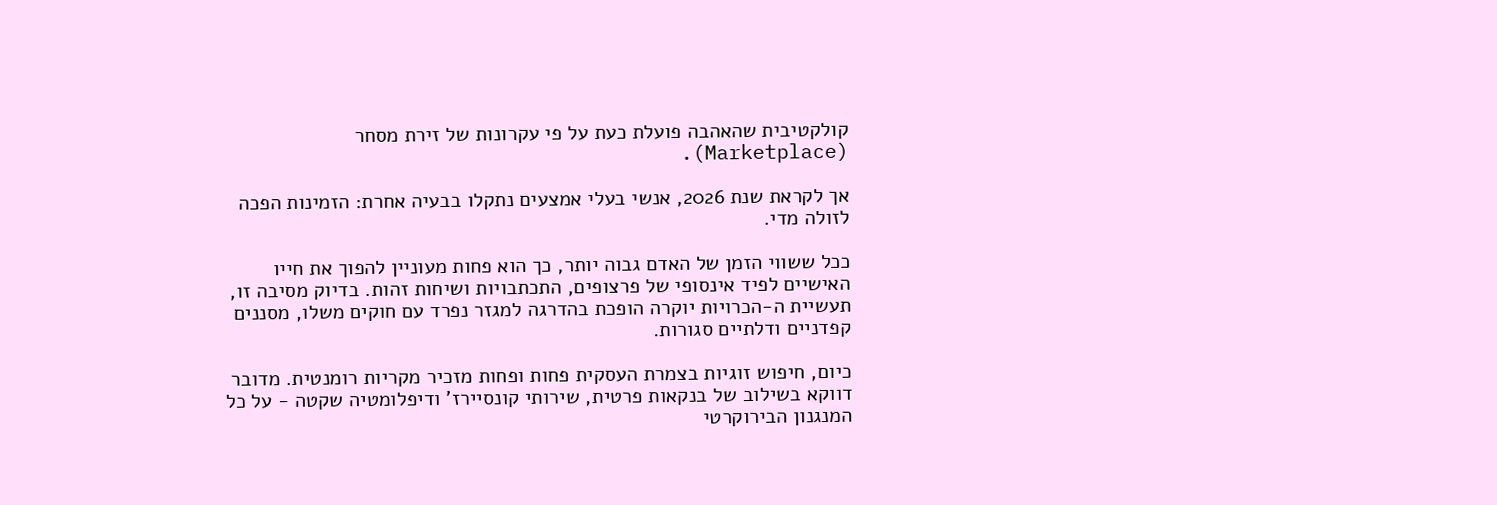קולקטיבית שהאהבה פועלת כעת על פי עקרונות של זירת מסחר (Marketplace).

אך לקראת שנת 2026, אנשי בעלי אמצעים נתקלו בבעיה אחרת: הזמינות הפכה לזולה מדי.

ככל ששווי הזמן של האדם גבוה יותר, כך הוא פחות מעוניין להפוך את חייו האישיים לפיד אינסופי של פרצופים, התכתבויות ושיחות זהות. בדיוק מסיבה זו, תעשיית ה-הכרויות יוקרה הופכת בהדרגה למגזר נפרד עם חוקים משלו, מסננים קפדניים ודלתיים סגורות.

כיום, חיפוש זוגיות בצמרת העסקית פחות ופחות מזכיר מקריות רומנטית. מדובר דווקא בשילוב של בנקאות פרטית, שירותי קונסיירז’ ודיפלומטיה שקטה - על כל המנגנון הבירוקרטי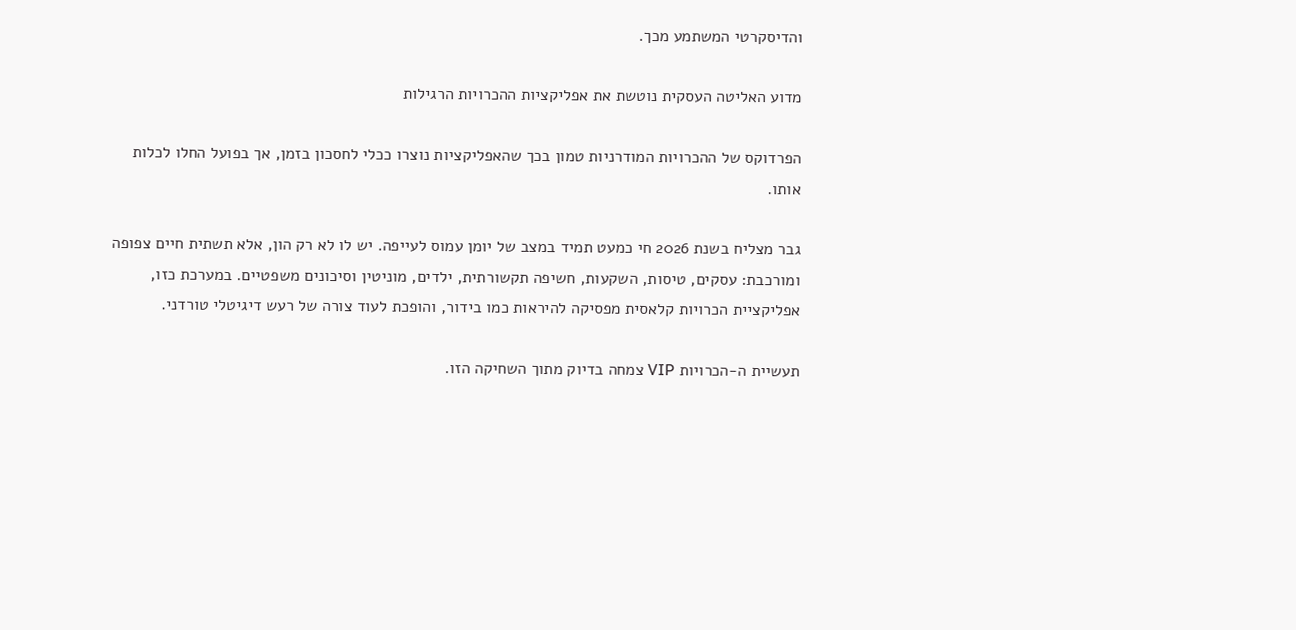והדיסקרטי המשתמע מכך.

מדוע האליטה העסקית נוטשת את אפליקציות ההכרויות הרגילות

הפרדוקס של ההכרויות המודרניות טמון בכך שהאפליקציות נוצרו ככלי לחסכון בזמן, אך בפועל החלו לכלות אותו.

גבר מצליח בשנת 2026 חי כמעט תמיד במצב של יומן עמוס לעייפה. יש לו לא רק הון, אלא תשתית חיים צפופה ומורכבת: עסקים, טיסות, השקעות, חשיפה תקשורתית, ילדים, מוניטין וסיכונים משפטיים. במערכת כזו, אפליקציית הכרויות קלאסית מפסיקה להיראות כמו בידור, והופכת לעוד צורה של רעש דיגיטלי טורדני.

תעשיית ה-הכרויות VIP צמחה בדיוק מתוך השחיקה הזו.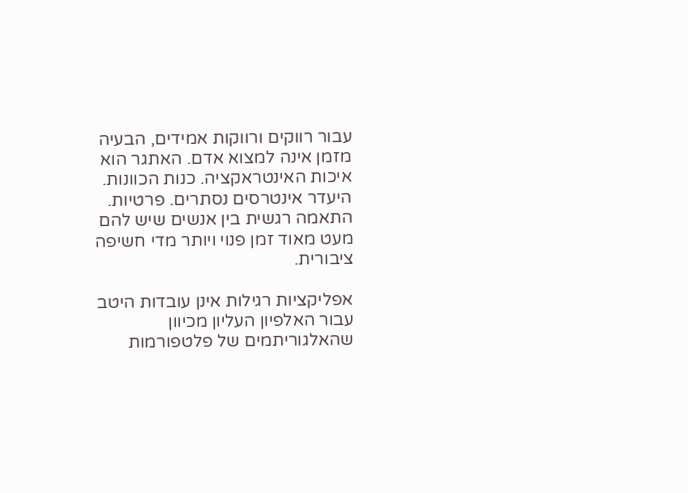עבור רווקים ורווקות אמידים, הבעיה מזמן אינה למצוא אדם. האתגר הוא איכות האינטראקציה. כנות הכוונות. היעדר אינטרסים נסתרים. פרטיות. התאמה רגשית בין אנשים שיש להם מעט מאוד זמן פנוי ויותר מדי חשיפה ציבורית.

אפליקציות רגילות אינן עובדות היטב עבור האלפיון העליון מכיוון שהאלגוריתמים של פלטפורמות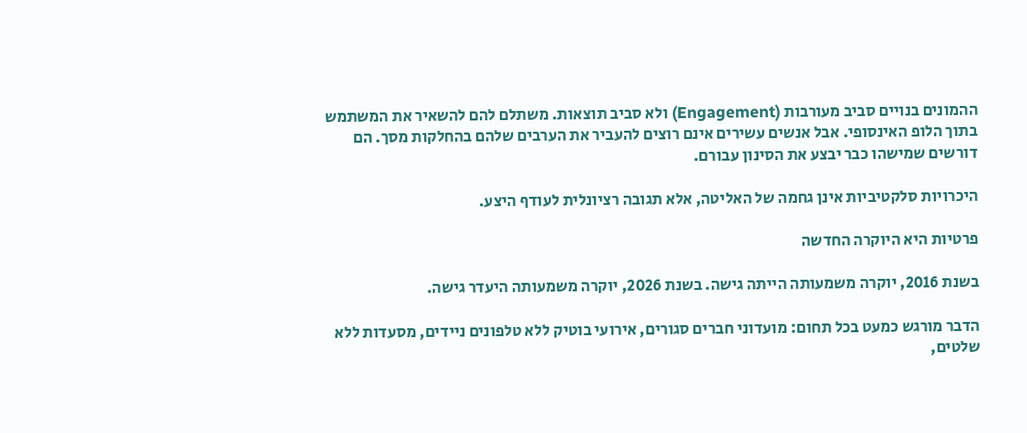ההמונים בנויים סביב מעורבות (Engagement) ולא סביב תוצאות. משתלם להם להשאיר את המשתמש בתוך הלופ האינסופי. אבל אנשים עשירים אינם רוצים להעביר את הערבים שלהם בהחלקות מסך. הם דורשים שמישהו כבר יבצע את הסינון עבורם.

היכרויות סלקטיביות אינן גחמה של האליטה, אלא תגובה רציונלית לעודף היצע.

פרטיות היא היוקרה החדשה

בשנת 2016, יוקרה משמעותה הייתה גישה. בשנת 2026, יוקרה משמעותה היעדר גישה.

הדבר מורגש כמעט בכל תחום: מועדוני חברים סגורים, אירועי בוטיק ללא טלפונים ניידים, מסעדות ללא שלטים,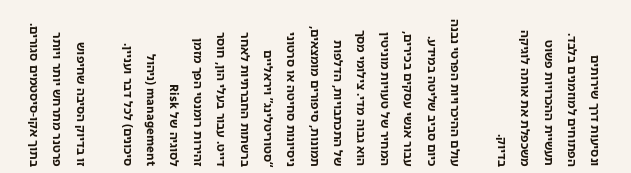ונסיעות דרך שירותים הפתוחים למוזמנים בלבד. תעשיית ההכרויות פשוט משכפלת את אותה לוגיקה בדיוק.

עולם ההיכרויות הפרטי נבנה כיום סביב שליטה במידע. עבור אנשי עסקים בכירים, המחיר של טעויות מוניטין הוא גבוה מדי. צילומי מסך של התכתבויות, הדלפות תמונות, סיפורים מומצאים, ניסיונות סחיטה או סרטוני “סטוריטלינג” ויראליים ברשתות החברתיות לאחר דייט. עבור בעלי הון, חוסר זהירות רומנטי הפך מזמן לסוגיה של Risk management (ניהול סיכונים) לכל דבר ועניין.

זו בדיוק הסיבה שחיפוש פרטנר מתרחש יותר ויותר בתוך אקו-סיסטמים סגורים.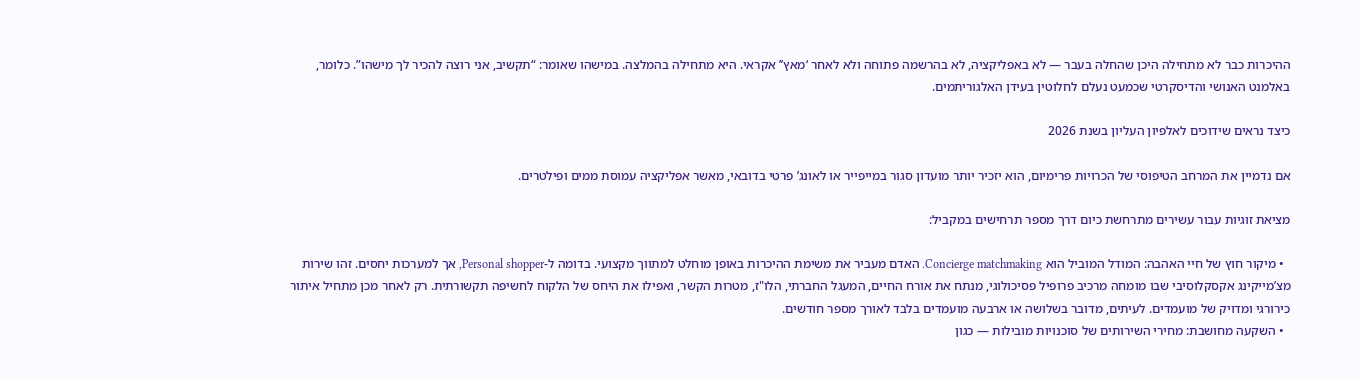ההיכרות כבר לא מתחילה היכן שהחלה בעבר — לא באפליקציה, לא בהרשמה פתוחה ולא לאחר ‘מאץ’’ אקראי. היא מתחילה בהמלצה. במישהו שאומר: “תקשיב, אני רוצה להכיר לך מישהו”. כלומר, באלמנט האנושי והדיסקרטי שכמעט נעלם לחלוטין בעידן האלגוריתמים.

כיצד נראים שידוכים לאלפיון העליון בשנת 2026

אם נדמיין את המרחב הטיפוסי של הכרויות פרימיום, הוא יזכיר יותר מועדון סגור במייפייר או לאונג’ פרטי בדובאי, מאשר אפליקציה עמוסת ממים ופילטרים.

מציאת זוגיות עבור עשירים מתרחשת כיום דרך מספר תרחישים במקביל:

  • מיקור חוץ של חיי האהבה: המודל המוביל הוא Concierge matchmaking. האדם מעביר את משימת ההיכרות באופן מוחלט למתווך מקצועי. בדומה ל-Personal shopper, אך למערכות יחסים. זהו שירות מצ’מייקינג אקסקלוסיבי שבו מומחה מרכיב פרופיל פסיכולוגי, מנתח את אורח החיים, המעגל החברתי, הלו"ז, מטרות הקשר, ואפילו את היחס של הלקוח לחשיפה תקשורתית. רק לאחר מכן מתחיל איתור כירורגי ומדויק של מועמדים. לעיתים, מדובר בשלושה או ארבעה מועמדים בלבד לאורך מספר חודשים.
  • השקעה מחושבת: מחירי השירותים של סוכנויות מובילות — כגון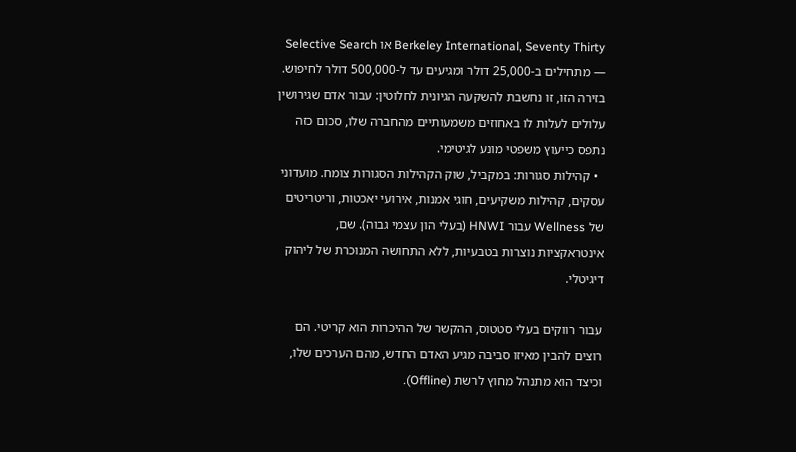Berkeley International, Seventy Thirty או Selective Search — מתחילים ב-25,000 דולר ומגיעים עד ל-500,000 דולר לחיפוש. בזירה הזו, זו נחשבת להשקעה הגיונית לחלוטין: עבור אדם שגירושין עלולים לעלות לו באחוזים משמעותיים מהחברה שלו, סכום כזה נתפס כייעוץ משפטי מונע לגיטימי.
  • קהילות סגורות: במקביל, שוק הקהילות הסגורות צומח. מועדוני עסקים, קהילות משקיעים, חוגי אמנות, אירועי יאכטות, וריטריטים של Wellness עבור HNWI (בעלי הון עצמי גבוה). שם, אינטראקציות נוצרות בטבעיות, ללא התחושה המנוכרת של ליהוק דיגיטלי.

עבור רווקים בעלי סטטוס, ההקשר של ההיכרות הוא קריטי. הם רוצים להבין מאיזו סביבה מגיע האדם החדש, מהם הערכים שלו, וכיצד הוא מתנהל מחוץ לרשת (Offline).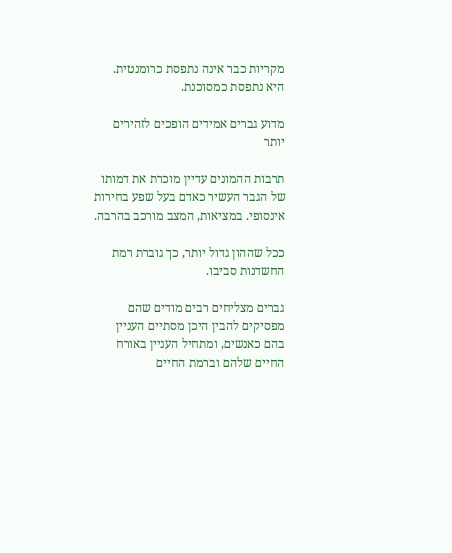מקריות כבר אינה נתפסת כרומנטית. היא נתפסת כמסוכנת.

מדוע גברים אמידים הופכים לזהירים יותר

תרבות ההמונים עדיין מוכרת את דמותו של הגבר העשיר כאדם בעל שפע בחירות אינסופי. במציאות, המצב מורכב בהרבה.

ככל שההון גדול יותר, כך גוברת רמת החשדנות סביבו.

גברים מצליחים רבים מודים שהם מפסיקים להבין היכן מסתיים העניין בהם כאנשים, ומתחיל העניין באורח החיים שלהם וברמת החיים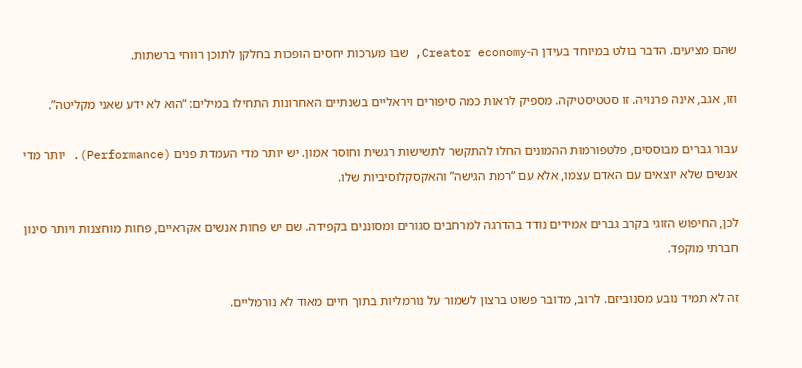שהם מציעים. הדבר בולט במיוחד בעידן ה-Creator economy, שבו מערכות יחסים הופכות בחלקן לתוכן רווחי ברשתות.

וזו, אגב, אינה פרנויה. זו סטטיסטיקה. מספיק לראות כמה סיפורים ויראליים בשנתיים האחרונות התחילו במילים: “הוא לא ידע שאני מקליטה”.

עבור גברים מבוססים, פלטפורמות ההמונים החלו להתקשר לתשישות רגשית וחוסר אמון. יש יותר מדי העמדת פנים (Performance). יותר מדי אנשים שלא יוצאים עם האדם עצמו, אלא עם “רמת הגישה” והאקסקלוסיביות שלו.

לכן, החיפוש הזוגי בקרב גברים אמידים נודד בהדרגה למרחבים סגורים ומסוננים בקפידה. שם יש פחות אנשים אקראיים, פחות מוחצנות ויותר סינון חברתי מוקפד.

זה לא תמיד נובע מסנוביזם. לרוב, מדובר פשוט ברצון לשמור על נורמליות בתוך חיים מאוד לא נורמליים.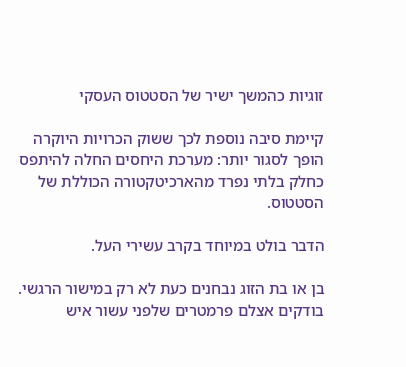זוגיות כהמשך ישיר של הסטטוס העסקי

קיימת סיבה נוספת לכך ששוק הכרויות היוקרה הופך לסגור יותר: מערכת היחסים החלה להיתפס כחלק בלתי נפרד מהארכיטקטורה הכוללת של הסטטוס.

הדבר בולט במיוחד בקרב עשירי העל.

בן או בת הזוג נבחנים כעת לא רק במישור הרגשי. בודקים אצלם פרמטרים שלפני עשור איש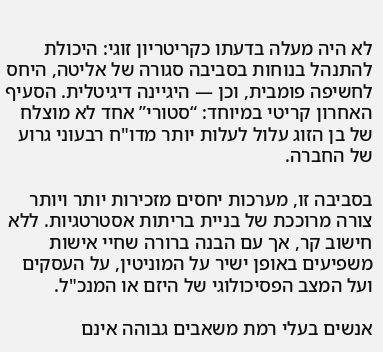לא היה מעלה בדעתו כקריטריון זוגי: היכולת להתנהל בנוחות בסביבה סגורה של אליטה, היחס לחשיפה פומבית, וכן — היגיינה דיגיטלית. הסעיף האחרון קריטי במיוחד: “סטורי” אחד לא מוצלח של בן הזוג עלול לעלות יותר מדו"ח רבעוני גרוע של החברה.

בסביבה זו, מערכות יחסים מזכירות יותר ויותר צורה מרוככת של בניית בריתות אסטרטגיות. ללא חישוב קר, אך עם הבנה ברורה שחיי אישות משפיעים באופן ישיר על המוניטין, על העסקים ועל המצב הפסיכולוגי של היזם או המנכ"ל.

אנשים בעלי רמת משאבים גבוהה אינם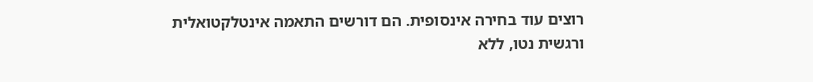רוצים עוד בחירה אינסופית. הם דורשים התאמה אינטלקטואלית ורגשית נטו, ללא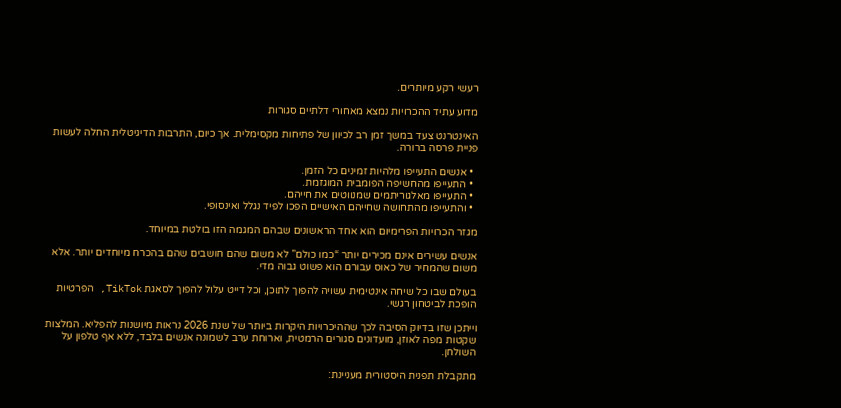רעשי רקע מיותרים.

מדוע עתיד ההכרויות נמצא מאחורי דלתיים סגורות

האינטרנט צעד במשך זמן רב לכיוון של פתיחות מקסימלית. אך כיום, התרבות הדיגיטלית החלה לעשות פניית פרסה ברורה.

  • אנשים התעייפו מלהיות זמינים כל הזמן.
  • התעייפו מהחשיפה הפומבית המוגזמת.
  • התעייפו מאלגוריתמים שמנווטים את חייהם.
  • והתעייפו מהתחושה שחייהם האישיים הפכו לפיד נגלל ואינסופי.

מגזר הכרויות הפרימיום הוא אחד הראשונים שבהם המגמה הזו בולטת במיוחד.

אנשים עשירים אינם מכירים יותר “כמו כולם” לא משום שהם חושבים שהם בהכרח מיוחדים יותר. אלא משום שהמחיר של כאוס עבורם הוא פשוט גבוה מדי.

בעולם שבו כל שיחה אינטימית עשויה להפוך לתוכן, וכל דייט עלול להפוך לסאגת TikTok, הפרטיות הופכת לביטחון רגשי.

וייתכן שזו בדיוק הסיבה לכך שההיכרויות היקרות ביותר של שנת 2026 נראות מיושנות להפליא. המלצות שקטות מפה לאוזן, מועדונים סגורים הרמטית, וארוחת ערב לשמונה אנשים בלבד, ללא אף טלפון על השולחן.

מתקבלת תפנית היסטורית מעניינת: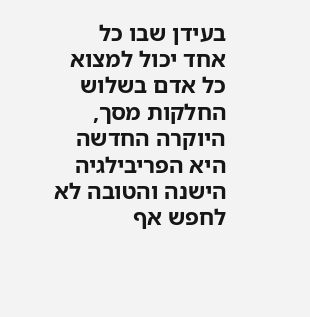בעידן שבו כל אחד יכול למצוא כל אדם בשלוש החלקות מסך, היוקרה החדשה היא הפריבילגיה הישנה והטובה לא לחפש אף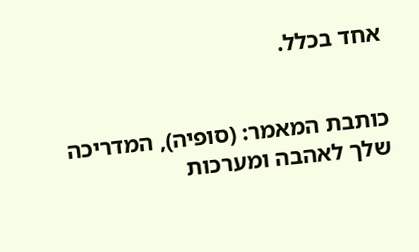אחד בכלל.


כותבת המאמר: (סופיה), המדריכה שלך לאהבה ומערכות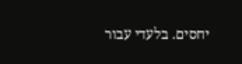יחסים. בלעדי עבור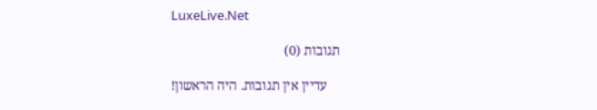LuxeLive.Net

תגובות (0)

    עדיין אין תגובות. היה הראשון!